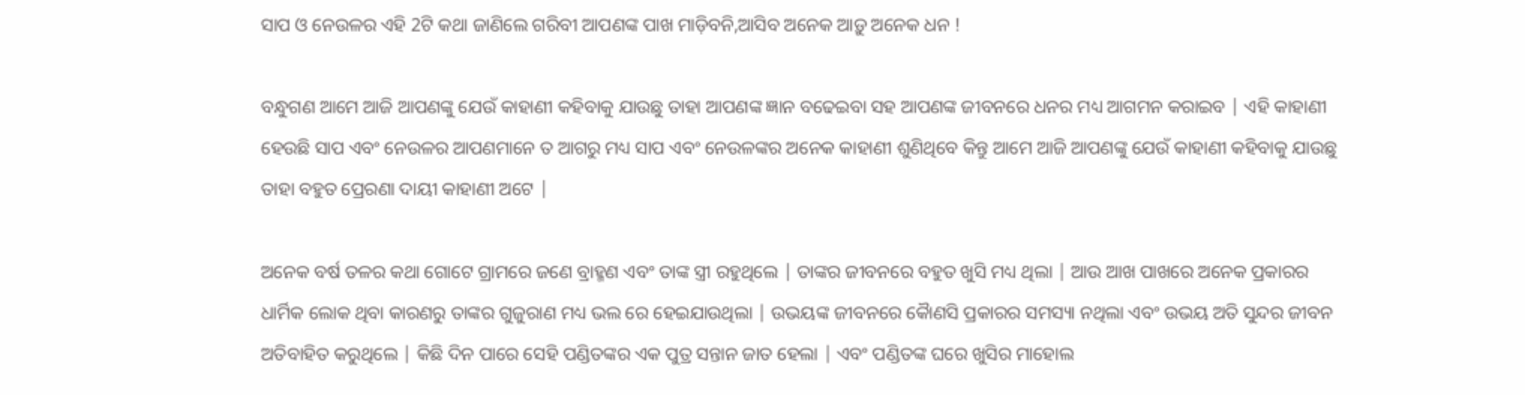ସାପ ଓ ନେଉଳର ଏହି 2ଟି କଥା ଜାଣିଲେ ଗରିବୀ ଆପଣଙ୍କ ପାଖ ମାଡ଼ିବନି,ଆସିବ ଅନେକ ଆଡ଼ୁ ଅନେକ ଧନ !

ବନ୍ଧୁଗଣ ଆମେ ଆଜି ଆପଣଙ୍କୁ ଯେଉଁ କାହାଣୀ କହିବାକୁ ଯାଉଛୁ ତାହା ଆପଣଙ୍କ ଜ୍ଞାନ ବଢେଇବା ସହ ଆପଣଙ୍କ ଜୀବନରେ ଧନର ମଧ୍ୟ ଆଗମନ କରାଇବ | ଏହି କାହାଣୀ ହେଉଛି ସାପ ଏବଂ ନେଉଳର ଆପଣମାନେ ତ ଆଗରୁ ମଧ୍ୟ ସାପ ଏବଂ ନେଉଳଙ୍କର ଅନେକ କାହାଣୀ ଶୁଣିଥିବେ କିନ୍ତୁ ଆମେ ଆଜି ଆପଣଙ୍କୁ ଯେଉଁ କାହାଣୀ କହିବାକୁ ଯାଉଛୁ ତାହା ବହୁତ ପ୍ରେରଣା ଦାୟୀ କାହାଣୀ ଅଟେ |

ଅନେକ ବର୍ଷ ତଳର କଥା ଗୋଟେ ଗ୍ରାମରେ ଜଣେ ବ୍ରାହ୍ମଣ ଏବଂ ତାଙ୍କ ସ୍ତ୍ରୀ ରହୁଥିଲେ | ତାଙ୍କର ଜୀବନରେ ବହୁତ ଖୁସି ମଧ୍ୟ ଥିଲା | ଆଉ ଆଖ ପାଖରେ ଅନେକ ପ୍ରକାରର ଧାର୍ମିକ ଲୋକ ଥିବା କାରଣରୁ ତାଙ୍କର ଗୁଜୁରାଣ ମଧ୍ୟ ଭଲ ରେ ହେଇଯାଉଥିଲା | ଉଭୟଙ୍କ ଜୀବନରେ କୋୖଣସି ପ୍ରକାରର ସମସ୍ୟା ନଥିଲା ଏବଂ ଉଭୟ ଅତି ସୁନ୍ଦର ଜୀବନ ଅତିବାହିତ କରୁଥିଲେ | କିଛି ଦିନ ପାରେ ସେହି ପଣ୍ଡିତଙ୍କର ଏକ ପୁତ୍ର ସନ୍ତାନ ଜାତ ହେଲା | ଏବଂ ପଣ୍ଡିତଙ୍କ ଘରେ ଖୁସିର ମାହୋଲ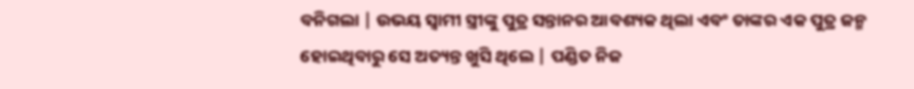ବନିଗଲା | ଉଭୟ ସ୍ୱାମୀ ସ୍ତ୍ରୀଙ୍କୁ ପୁତ୍ର ସନ୍ତାନର ଆବଶ୍ୟକ ଥିଲା ଏବଂ ତାଙ୍କର ଏକ ପୁତ୍ର ଜନ୍ମ ହୋଇଥିବାରୁ ସେ ଅତ୍ୟନ୍ତ ଖୁସି ଥିଲେ | ପଣ୍ଡିତ ନିଜ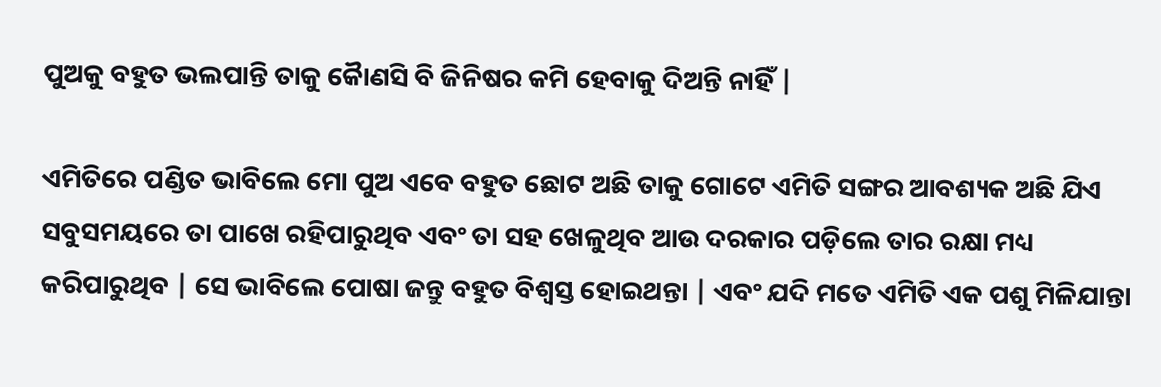ପୁଅକୁ ବହୁତ ଭଲପାନ୍ତି ତାକୁ କୋୖଣସି ବି ଜିନିଷର କମି ହେବାକୁ ଦିଅନ୍ତି ନାହିଁ |

ଏମିତିରେ ପଣ୍ଡିତ ଭାବିଲେ ମୋ ପୁଅ ଏବେ ବହୁତ ଛୋଟ ଅଛି ତାକୁ ଗୋଟେ ଏମିତି ସଙ୍ଗର ଆବଶ୍ୟକ ଅଛି ଯିଏ ସବୁସମୟରେ ତା ପାଖେ ରହିପାରୁଥିବ ଏବଂ ତା ସହ ଖେଳୁଥିବ ଆଉ ଦରକାର ପଡ଼ିଲେ ତାର ରକ୍ଷା ମଧ୍ୟ କରିପାରୁଥିବ | ସେ ଭାବିଲେ ପୋଷା ଜନ୍ତୁ ବହୁତ ବିଶ୍ୱସ୍ତ ହୋଇଥନ୍ତା | ଏବଂ ଯଦି ମତେ ଏମିତି ଏକ ପଶୁ ମିଳିଯାନ୍ତା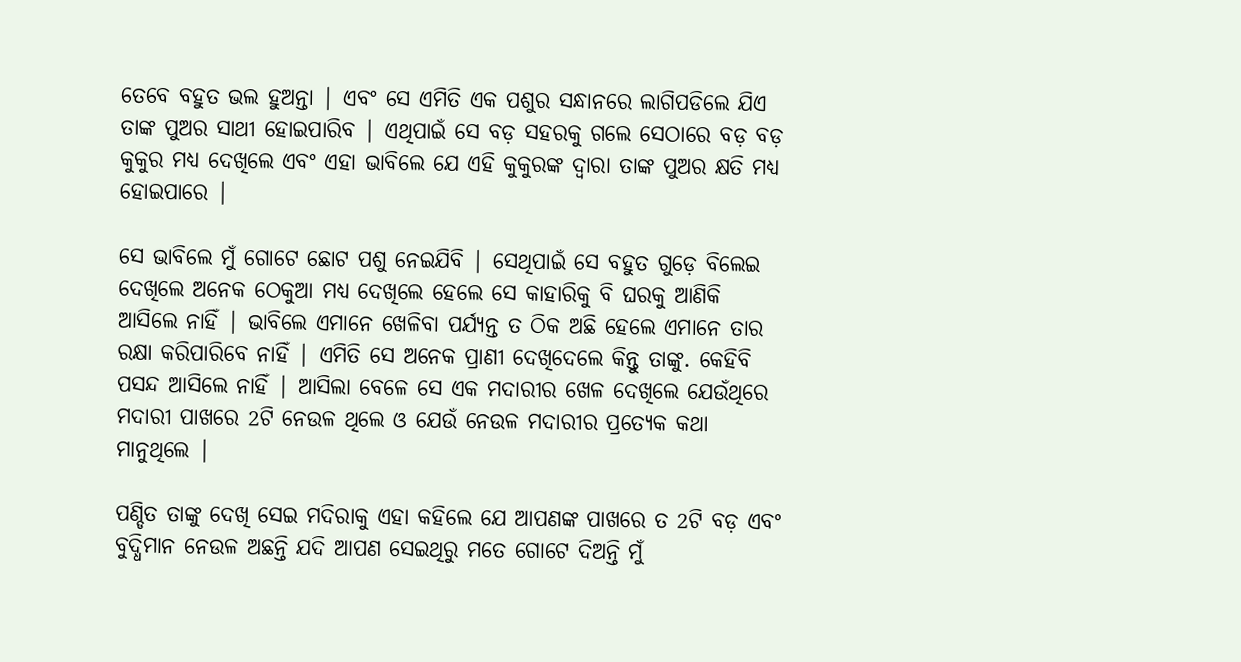ତେବେ ବହୁତ ଭଲ ହୁଅନ୍ତା | ଏବଂ ସେ ଏମିତି ଏକ ପଶୁର ସନ୍ଧାନରେ ଲାଗିପଡିଲେ ଯିଏ ତାଙ୍କ ପୁଅର ସାଥୀ ହୋଇପାରିବ | ଏଥିପାଇଁ ସେ ବଡ଼ ସହରକୁ ଗଲେ ସେଠାରେ ବଡ଼ ବଡ଼ କୁକୁର ମଧ୍ୟ ଦେଖିଲେ ଏବଂ ଏହା ଭାବିଲେ ଯେ ଏହି କୁକୁରଙ୍କ ଦ୍ୱାରା ତାଙ୍କ ପୁଅର କ୍ଷତି ମଧ୍ୟ ହୋଇପାରେ |

ସେ ଭାବିଲେ ମୁଁ ଗୋଟେ ଛୋଟ ପଶୁ ନେଇଯିବି | ସେଥିପାଇଁ ସେ ବହୁତ ଗୁଡ଼େ ବିଲେଇ ଦେଖିଲେ ଅନେକ ଠେକୁଆ ମଧ୍ୟ ଦେଖିଲେ ହେଲେ ସେ କାହାରିକୁ ବି ଘରକୁ ଆଣିକି ଆସିଲେ ନାହିଁ | ଭାବିଲେ ଏମାନେ ଖେଳିବା ପର୍ଯ୍ୟନ୍ତ ତ ଠିକ ଅଛି ହେଲେ ଏମାନେ ତାର ରକ୍ଷା କରିପାରିବେ ନାହିଁ | ଏମିତି ସେ ଅନେକ ପ୍ରାଣୀ ଦେଖିଦେଲେ କିନ୍ତୁ ତାଙ୍କୁ. କେହିବି ପସନ୍ଦ ଆସିଲେ ନାହିଁ | ଆସିଲା ବେଳେ ସେ ଏକ ମଦାରୀର ଖେଳ ଦେଖିଲେ ଯେଉଁଥିରେ ମଦାରୀ ପାଖରେ 2ଟି ନେଉଳ ଥିଲେ ଓ ଯେଉଁ ନେଉଳ ମଦାରୀର ପ୍ରତ୍ୟେକ କଥା ମାନୁଥିଲେ |

ପଣ୍ଡିତ ତାଙ୍କୁ ଦେଖି ସେଇ ମଦିରାକୁ ଏହା କହିଲେ ଯେ ଆପଣଙ୍କ ପାଖରେ ତ 2ଟି ବଡ଼ ଏବଂ ବୁଦ୍ଧିମାନ ନେଉଳ ଅଛନ୍ତି ଯଦି ଆପଣ ସେଇଥିରୁ ମତେ ଗୋଟେ ଦିଅନ୍ତି ମୁଁ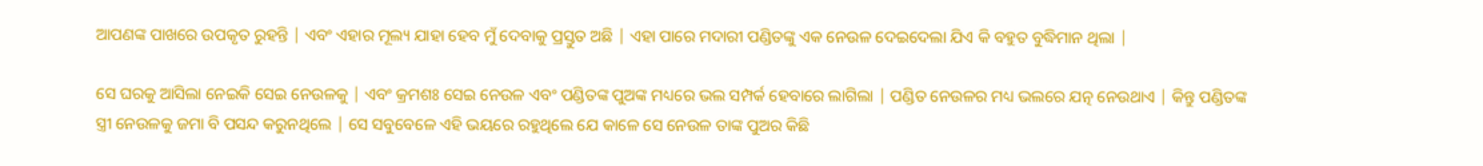ଆପଣଙ୍କ ପାଖରେ ଉପକୃତ ରୁହନ୍ତି | ଏବଂ ଏହାର ମୂଲ୍ୟ ଯାହା ହେବ ମୁଁ ଦେବାକୁ ପ୍ରସ୍ତୁତ ଅଛି | ଏହା ପାରେ ମଦାରୀ ପଣ୍ଡିତଙ୍କୁ ଏକ ନେଉଳ ଦେଇଦେଲା ଯିଏ କି ବହୁତ ବୁଦ୍ଧିମାନ ଥିଲା |

ସେ ଘରକୁ ଆସିଲା ନେଇକି ସେଇ ନେଉଳକୁ | ଏବଂ କ୍ରମଶଃ ସେଇ ନେଉଳ ଏବଂ ପଣ୍ଡିତଙ୍କ ପୁଅଙ୍କ ମଧ୍ୟରେ ଭଲ ସମ୍ପର୍କ ହେବାରେ ଲାଗିଲା | ପଣ୍ଡିତ ନେଉଳର ମଧ୍ୟ ଭଲରେ ଯତ୍ନ ନେଉଥାଏ | କିନ୍ତୁ ପଣ୍ଡିତଙ୍କ ସ୍ତ୍ରୀ ନେଉଳକୁ ଜମା ବି ପସନ୍ଦ କରୁନଥିଲେ | ସେ ସବୁବେଳେ ଏହି ଭୟରେ ରହୁଥିଲେ ଯେ କାଳେ ସେ ନେଉଳ ତାଙ୍କ ପୁଅର କିଛି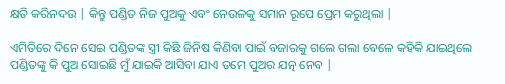କ୍ଷତି କରିନଦଉ | କିନ୍ତୁ ପଣ୍ଡିତ ନିଜ ପୁଅକୁ ଏବଂ ନେଉଳକୁ ସମାନ ରୂପେ ପ୍ରେମ କରୁଥିଲା |

ଏମିତିରେ ଦିନେ ସେଇ ପଣ୍ଡିତଙ୍କ ସ୍ତ୍ରୀ କିଛି ଜିନିଷ କିଣିବା ପାଇଁ ବଜାରକୁ ଗଲେ ଗଲା ବେଳେ କହିକି ଯାଇଥିଲେ ପଣ୍ଡିତଙ୍କୁ କି ପୁଅ ସୋଇଛି ମୁଁ ଯାଇକି ଆସିବା ଯାଏ ତମେ ପୁଅର ଯତ୍ନ ନେବ |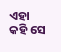ଏହା କହି ସେ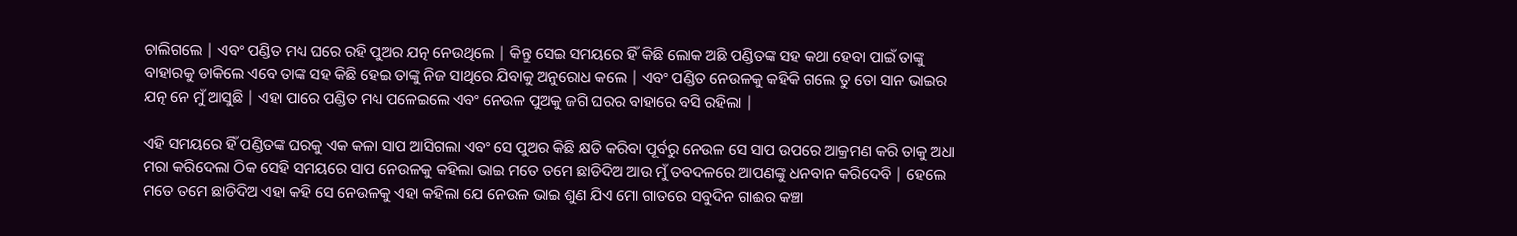ଚାଲିଗଲେ | ଏବଂ ପଣ୍ଡିତ ମଧ୍ୟ ଘରେ ରହି ପୁଅର ଯତ୍ନ ନେଉଥିଲେ | କିନ୍ତୁ ସେଇ ସମୟରେ ହିଁ କିଛି ଲୋକ ଅଛି ପଣ୍ଡିତଙ୍କ ସହ କଥା ହେବା ପାଇଁ ତାଙ୍କୁ ବାହାରକୁ ଡାକିଲେ ଏବେ ତାଙ୍କ ସହ କିଛି ହେଇ ତାଙ୍କୁ ନିଜ ସାଥିରେ ଯିବାକୁ ଅନୁରୋଧ କଲେ | ଏବଂ ପଣ୍ଡିତ ନେଉଳକୁ କହିକି ଗଲେ ତୁ ତୋ ସାନ ଭାଇର ଯତ୍ନ ନେ ମୁଁ ଆସୁଛି | ଏହା ପାରେ ପଣ୍ଡିତ ମଧ୍ୟ ପଳେଇଲେ ଏବଂ ନେଉଳ ପୁଅକୁ ଜଗି ଘରର ବାହାରେ ବସି ରହିଲା |

ଏହି ସମୟରେ ହିଁ ପଣ୍ଡିତଙ୍କ ଘରକୁ ଏକ କଳା ସାପ ଆସିଗଲା ଏବଂ ସେ ପୁଅର କିଛି କ୍ଷତି କରିବା ପୂର୍ବରୁ ନେଉଳ ସେ ସାପ ଉପରେ ଆକ୍ରମଣ କରି ତାକୁ ଅଧା ମରା କରିଦେଲା ଠିକ ସେହି ସମୟରେ ସାପ ନେଉଳକୁ କହିଲା ଭାଇ ମତେ ତମେ ଛାଡିଦିଅ ଆଉ ମୁଁ ତବଦଳରେ ଆପଣଙ୍କୁ ଧନବାନ କରିଦେବି | ହେଲେ ମତେ ତମେ ଛାଡିଦିଅ ଏହା କହି ସେ ନେଉଳକୁ ଏହା କହିଲା ଯେ ନେଉଳ ଭାଇ ଶୁଣ ଯିଏ ମୋ ଗାତରେ ସବୁଦିନ ଗାଈର କଞ୍ଚା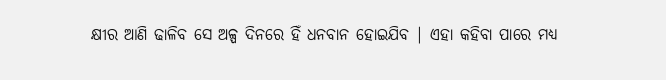କ୍ଷୀର ଆଣି ଢାଳିବ ସେ ଅଳ୍ପ ଦିନରେ ହିଁ ଧନବାନ ହୋଇଯିବ | ଏହା କହିବା ପାରେ ମଧ୍ୟ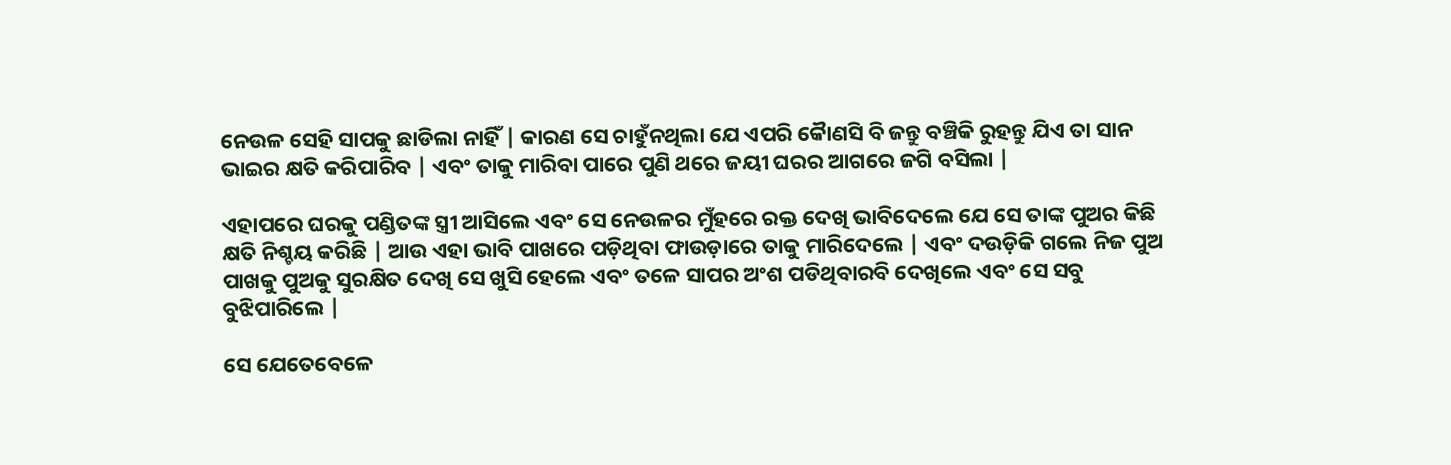ନେଉଳ ସେହି ସାପକୁ ଛାଡିଲା ନାହିଁ | କାରଣ ସେ ଚାହୁଁନଥିଲା ଯେ ଏପରି କୋୖଣସି ବି ଜନ୍ତୁ ବଞ୍ଚିକି ରୁହନ୍ତୁ ଯିଏ ତା ସାନ ଭାଇର କ୍ଷତି କରିପାରିବ | ଏବଂ ତାକୁ ମାରିବା ପାରେ ପୁଣି ଥରେ ଜୟୀ ଘରର ଆଗରେ ଜଗି ବସିଲା |

ଏହାପରେ ଘରକୁ ପଣ୍ଡିତଙ୍କ ସ୍ତ୍ରୀ ଆସିଲେ ଏବଂ ସେ ନେଉଳର ମୁଁହରେ ରକ୍ତ ଦେଖି ଭାବିଦେଲେ ଯେ ସେ ତାଙ୍କ ପୁଅର କିଛି କ୍ଷତି ନିଶ୍ଚୟ କରିଛି | ଆଉ ଏହା ଭାବି ପାଖରେ ପଡ଼ିଥିବା ଫାଉଡ଼ାରେ ତାକୁ ମାରିଦେଲେ | ଏବଂ ଦଉଡ଼ିକି ଗଲେ ନିଜ ପୁଅ ପାଖକୁ ପୁଅକୁ ସୁରକ୍ଷିତ ଦେଖି ସେ ଖୁସି ହେଲେ ଏବଂ ତଳେ ସାପର ଅଂଶ ପଡିଥିବାରବି ଦେଖିଲେ ଏବଂ ସେ ସବୁ ବୁଝିପାରିଲେ |

ସେ ଯେତେବେଳେ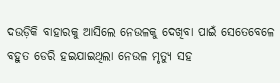ଦଉଡ଼ିକି ବାହାରକୁ ଆସିଲେ ନେଉଳକୁ ଦେଖିବା ପାଇଁ ସେତେବେଳେ ବହୁତ ଡେରି ହଇଯାଇଥିଲା ନେଉଳ ମୃତ୍ୟୁ ସହ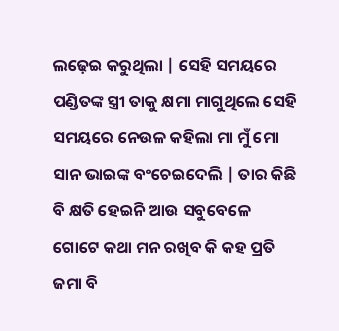ଲଢ଼େଇ କରୁଥିଲା | ସେହି ସମୟରେ ପଣ୍ଡିତଙ୍କ ସ୍ତ୍ରୀ ତାକୁ କ୍ଷମା ମାଗୁଥିଲେ ସେହି ସମୟରେ ନେଉଳ କହିଲା ମା ମୁଁ ମୋ ସାନ ଭାଇଙ୍କ ବଂଚେଇଦେଲି | ତାର କିଛି ବି କ୍ଷତି ହେଇନି ଆଉ ସବୁବେଳେ ଗୋଟେ କଥା ମନ ରଖିବ କି କହ ପ୍ରତି ଜମା ବି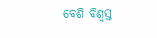ବେଶି ବିଶ୍ୱସ୍ତ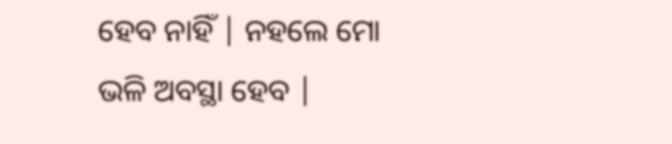ହେବ ନାହିଁ | ନହଲେ ମୋ ଭଳି ଅବସ୍ଥା ହେବ |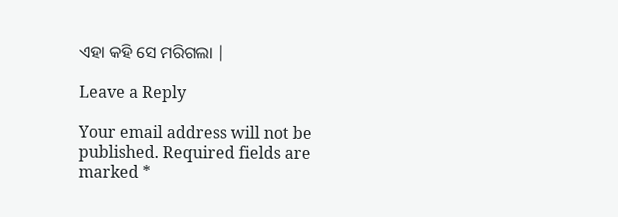ଏହା କହି ସେ ମରିଗଲା |

Leave a Reply

Your email address will not be published. Required fields are marked *